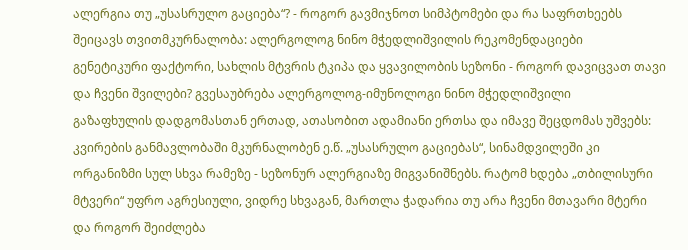ალერგია თუ „უსასრულო გაციება“? - როგორ გავმიჯნოთ სიმპტომები და რა საფრთხეებს შეიცავს თვითმკურნალობა: ალერგოლოგ ნინო მჭედლიშვილის რეკომენდაციები
გენეტიკური ფაქტორი, სახლის მტვრის ტკიპა და ყვავილობის სეზონი - როგორ დავიცვათ თავი და ჩვენი შვილები? გვესაუბრება ალერგოლოგ-იმუნოლოგი ნინო მჭედლიშვილი
გაზაფხულის დადგომასთან ერთად, ათასობით ადამიანი ერთსა და იმავე შეცდომას უშვებს: კვირების განმავლობაში მკურნალობენ ე.წ. „უსასრულო გაციებას“, სინამდვილეში კი ორგანიზმი სულ სხვა რამეზე - სეზონურ ალერგიაზე მიგვანიშნებს. რატომ ხდება „თბილისური მტვერი“ უფრო აგრესიული, ვიდრე სხვაგან, მართლა ჭადარია თუ არა ჩვენი მთავარი მტერი და როგორ შეიძლება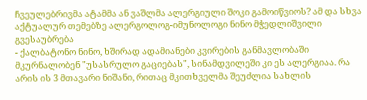ჩვეულებრივმა ატამმა ან ვაშლმა ალერგიული შოკი გამოიწვიოს? ამ და სხვა აქტუალურ თემებზე ალერგოლოგ-იმუნოლოგი ნინო მჭედლიშვილი გვესაუბრება
- ქალბატონო ნინო, ხშირად ადამიანები კვირების განმავლობაში მკურნალობენ "უსასრულო გაციებას", სინამდვილეში კი ეს ალერგიაა. რა არის ის 3 მთავარი ნიშანი, რითაც მკითხველმა შეუძლია სახლის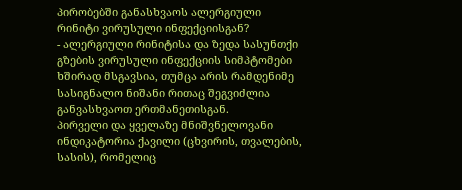პირობებში განასხვაოს ალერგიული რინიტი ვირუსული ინფექციისგან?
- ალერგიული რინიტისა და ზედა სასუნთქი გზების ვირუსული ინფექციის სიმპტომები ხშირად მსგავსია, თუმცა არის რამდენიმე სასიგნალო ნიშანი რითაც შეგვიძლია განვასხვაოთ ერთმანეთისგან.
პირველი და ყველაზე მნიშვნელოვანი ინდიკატორია ქავილი (ცხვირის, თვალების, სასის), რომელიც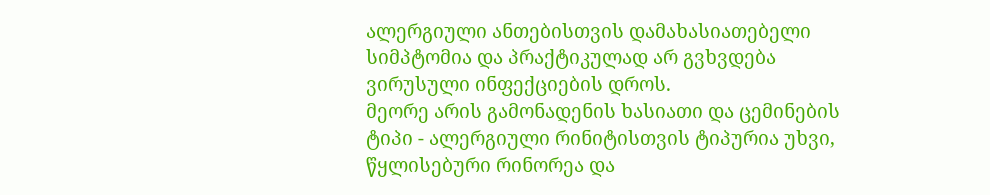ალერგიული ანთებისთვის დამახასიათებელი სიმპტომია და პრაქტიკულად არ გვხვდება ვირუსული ინფექციების დროს.
მეორე არის გამონადენის ხასიათი და ცემინების ტიპი - ალერგიული რინიტისთვის ტიპურია უხვი, წყლისებური რინორეა და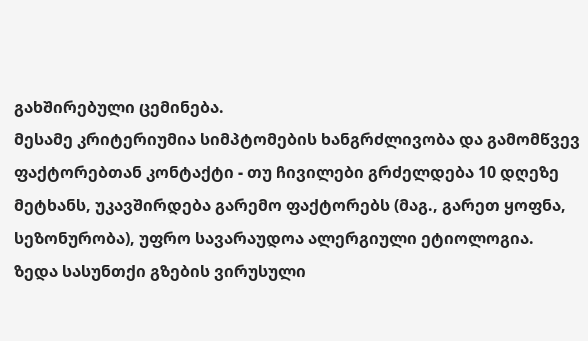გახშირებული ცემინება.
მესამე კრიტერიუმია სიმპტომების ხანგრძლივობა და გამომწვევ ფაქტორებთან კონტაქტი - თუ ჩივილები გრძელდება 10 დღეზე მეტხანს, უკავშირდება გარემო ფაქტორებს (მაგ., გარეთ ყოფნა, სეზონურობა), უფრო სავარაუდოა ალერგიული ეტიოლოგია.
ზედა სასუნთქი გზების ვირუსული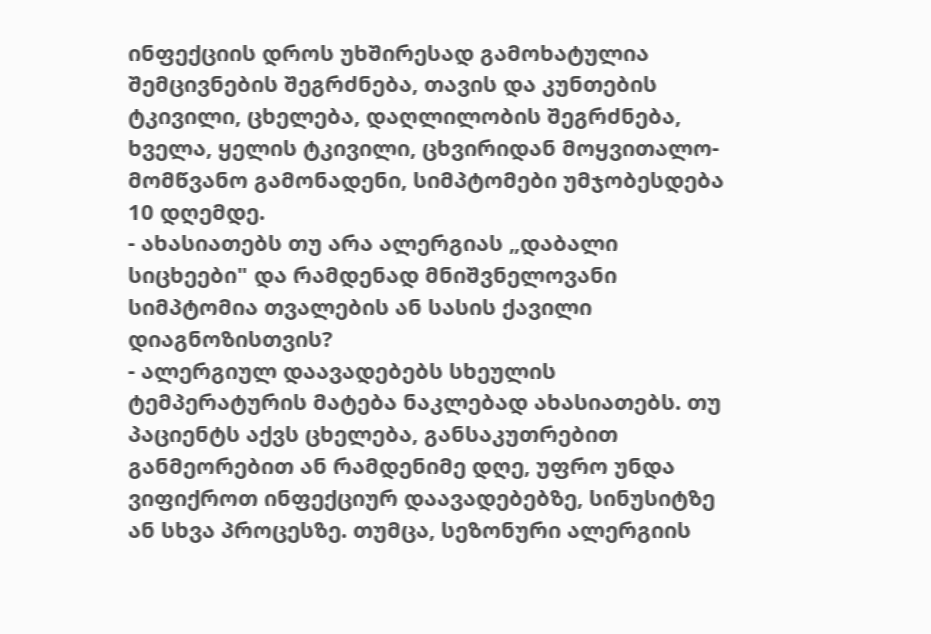ინფექციის დროს უხშირესად გამოხატულია შემცივნების შეგრძნება, თავის და კუნთების ტკივილი, ცხელება, დაღლილობის შეგრძნება, ხველა, ყელის ტკივილი, ცხვირიდან მოყვითალო-მომწვანო გამონადენი, სიმპტომები უმჯობესდება 10 დღემდე.
- ახასიათებს თუ არა ალერგიას „დაბალი სიცხეები" და რამდენად მნიშვნელოვანი სიმპტომია თვალების ან სასის ქავილი დიაგნოზისთვის?
- ალერგიულ დაავადებებს სხეულის ტემპერატურის მატება ნაკლებად ახასიათებს. თუ პაციენტს აქვს ცხელება, განსაკუთრებით განმეორებით ან რამდენიმე დღე, უფრო უნდა ვიფიქროთ ინფექციურ დაავადებებზე, სინუსიტზე ან სხვა პროცესზე. თუმცა, სეზონური ალერგიის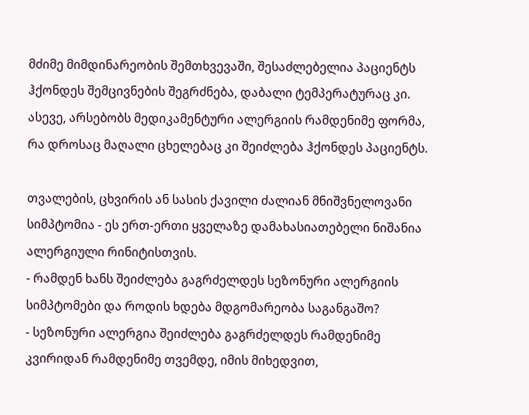მძიმე მიმდინარეობის შემთხვევაში, შესაძლებელია პაციენტს ჰქონდეს შემცივნების შეგრძნება, დაბალი ტემპერატურაც კი. ასევე, არსებობს მედიკამენტური ალერგიის რამდენიმე ფორმა, რა დროსაც მაღალი ცხელებაც კი შეიძლება ჰქონდეს პაციენტს.

თვალების, ცხვირის ან სასის ქავილი ძალიან მნიშვნელოვანი სიმპტომია - ეს ერთ-ერთი ყველაზე დამახასიათებელი ნიშანია ალერგიული რინიტისთვის.
- რამდენ ხანს შეიძლება გაგრძელდეს სეზონური ალერგიის სიმპტომები და როდის ხდება მდგომარეობა საგანგაშო?
- სეზონური ალერგია შეიძლება გაგრძელდეს რამდენიმე კვირიდან რამდენიმე თვემდე, იმის მიხედვით,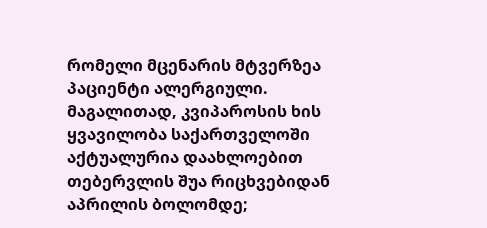რომელი მცენარის მტვერზეა პაციენტი ალერგიული. მაგალითად, კვიპაროსის ხის ყვავილობა საქართველოში აქტუალურია დაახლოებით თებერვლის შუა რიცხვებიდან აპრილის ბოლომდე;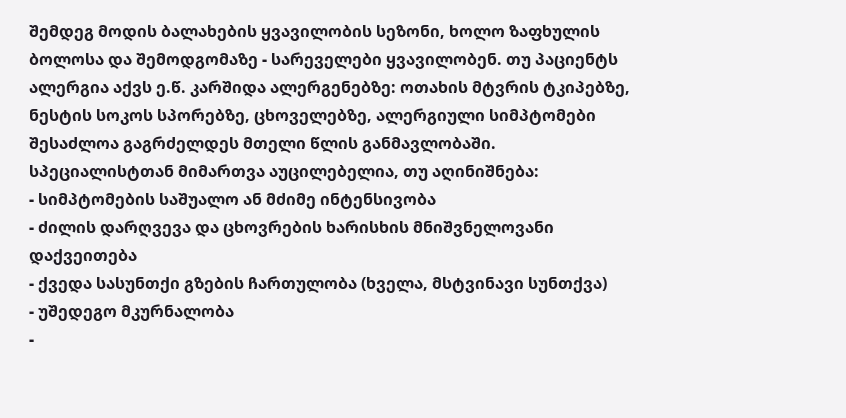შემდეგ მოდის ბალახების ყვავილობის სეზონი, ხოლო ზაფხულის ბოლოსა და შემოდგომაზე - სარეველები ყვავილობენ. თუ პაციენტს ალერგია აქვს ე.წ. კარშიდა ალერგენებზე: ოთახის მტვრის ტკიპებზე, ნესტის სოკოს სპორებზე, ცხოველებზე, ალერგიული სიმპტომები შესაძლოა გაგრძელდეს მთელი წლის განმავლობაში.
სპეციალისტთან მიმართვა აუცილებელია, თუ აღინიშნება:
- სიმპტომების საშუალო ან მძიმე ინტენსივობა
- ძილის დარღვევა და ცხოვრების ხარისხის მნიშვნელოვანი დაქვეითება
- ქვედა სასუნთქი გზების ჩართულობა (ხველა, მსტვინავი სუნთქვა)
- უშედეგო მკურნალობა
-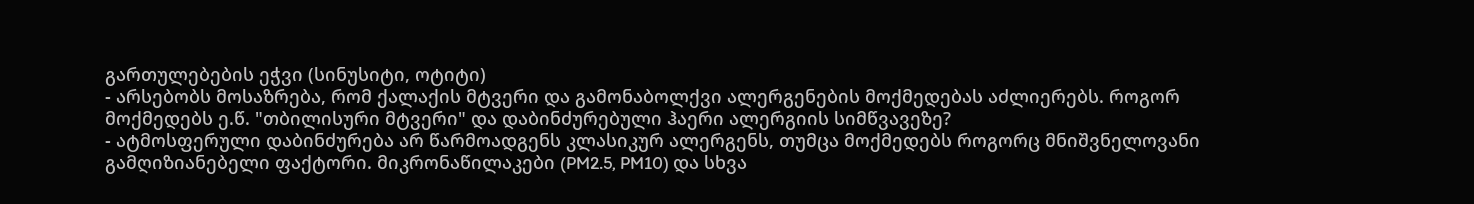გართულებების ეჭვი (სინუსიტი, ოტიტი)
- არსებობს მოსაზრება, რომ ქალაქის მტვერი და გამონაბოლქვი ალერგენების მოქმედებას აძლიერებს. როგორ მოქმედებს ე.წ. "თბილისური მტვერი" და დაბინძურებული ჰაერი ალერგიის სიმწვავეზე?
- ატმოსფერული დაბინძურება არ წარმოადგენს კლასიკურ ალერგენს, თუმცა მოქმედებს როგორც მნიშვნელოვანი გამღიზიანებელი ფაქტორი. მიკრონაწილაკები (PM2.5, PM10) და სხვა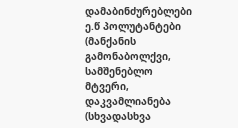დამაბინძურებლები ე.წ პოლუტანტები (მანქანის გამონაბოლქვი, სამშენებლო მტვერი, დაკვამლიანება (სხვადასხვა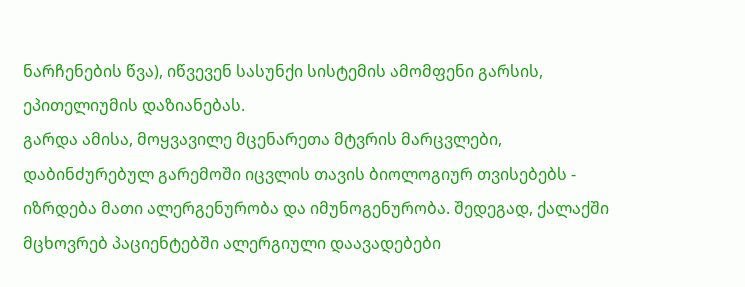ნარჩენების წვა), იწვევენ სასუნქი სისტემის ამომფენი გარსის, ეპითელიუმის დაზიანებას.
გარდა ამისა, მოყვავილე მცენარეთა მტვრის მარცვლები, დაბინძურებულ გარემოში იცვლის თავის ბიოლოგიურ თვისებებს - იზრდება მათი ალერგენურობა და იმუნოგენურობა. შედეგად, ქალაქში მცხოვრებ პაციენტებში ალერგიული დაავადებები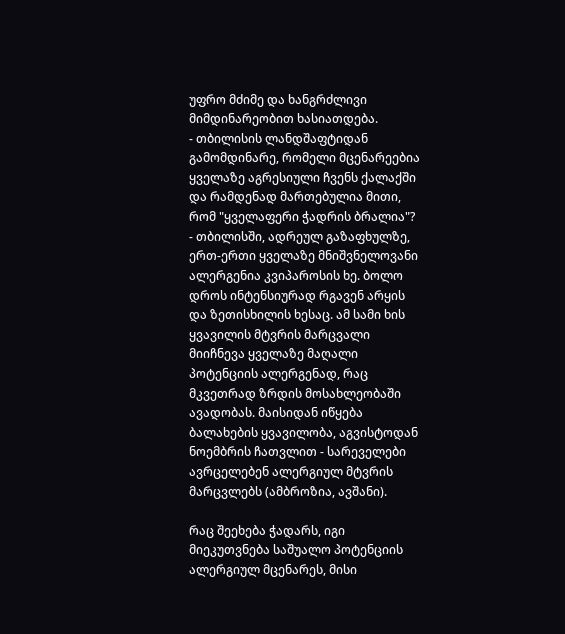უფრო მძიმე და ხანგრძლივი მიმდინარეობით ხასიათდება.
- თბილისის ლანდშაფტიდან გამომდინარე, რომელი მცენარეებია ყველაზე აგრესიული ჩვენს ქალაქში და რამდენად მართებულია მითი, რომ "ყველაფერი ჭადრის ბრალია"?
- თბილისში, ადრეულ გაზაფხულზე, ერთ-ერთი ყველაზე მნიშვნელოვანი ალერგენია კვიპაროსის ხე. ბოლო დროს ინტენსიურად რგავენ არყის და ზეთისხილის ხესაც. ამ სამი ხის ყვავილის მტვრის მარცვალი მიიჩნევა ყველაზე მაღალი პოტენციის ალერგენად, რაც მკვეთრად ზრდის მოსახლეობაში ავადობას. მაისიდან იწყება ბალახების ყვავილობა, აგვისტოდან ნოემბრის ჩათვლით - სარეველები ავრცელებენ ალერგიულ მტვრის მარცვლებს (ამბროზია, ავშანი).

რაც შეეხება ჭადარს, იგი მიეკუთვნება საშუალო პოტენციის ალერგიულ მცენარეს, მისი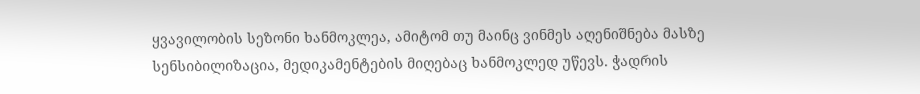ყვავილობის სეზონი ხანმოკლეა, ამიტომ თუ მაინც ვინმეს აღენიშნება მასზე სენსიბილიზაცია, მედიკამენტების მიღებაც ხანმოკლედ უწევს. ჭადრის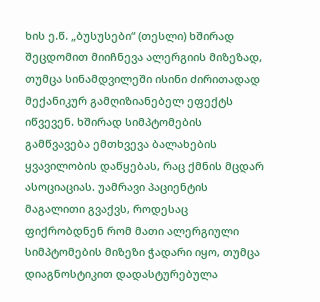ხის ე.წ. „ბუსუსები“ (თესლი) ხშირად შეცდომით მიიჩნევა ალერგიის მიზეზად, თუმცა სინამდვილეში ისინი ძირითადად მექანიკურ გამღიზიანებელ ეფექტს იწვევენ. ხშირად სიმპტომების გამწვავება ემთხვევა ბალახების ყვავილობის დაწყებას, რაც ქმნის მცდარ ასოციაციას. უამრავი პაციენტის მაგალითი გვაქვს, როდესაც ფიქრობდნენ რომ მათი ალერგიული სიმპტომების მიზეზი ჭადარი იყო, თუმცა დიაგნოსტიკით დადასტურებულა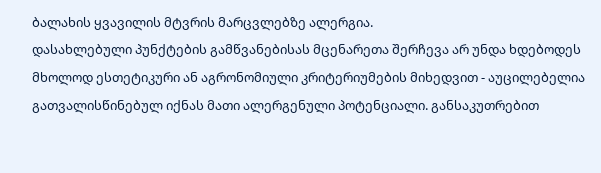ბალახის ყვავილის მტვრის მარცვლებზე ალერგია.
დასახლებული პუნქტების გამწვანებისას მცენარეთა შერჩევა არ უნდა ხდებოდეს მხოლოდ ესთეტიკური ან აგრონომიული კრიტერიუმების მიხედვით - აუცილებელია გათვალისწინებულ იქნას მათი ალერგენული პოტენციალი. განსაკუთრებით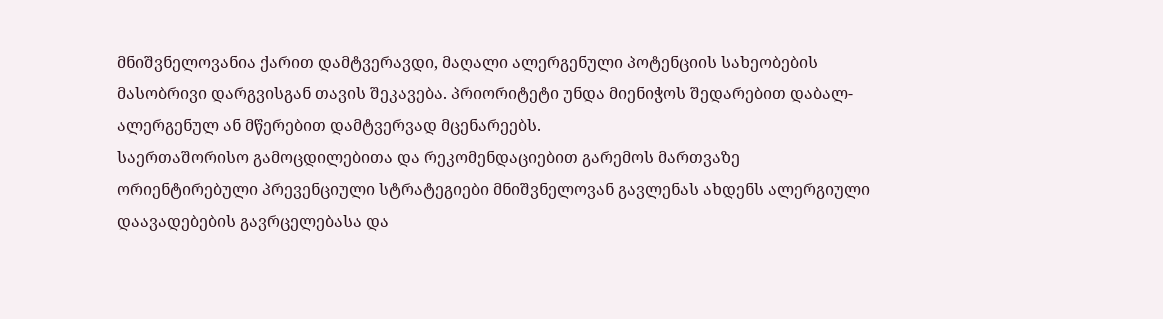მნიშვნელოვანია ქარით დამტვერავდი, მაღალი ალერგენული პოტენციის სახეობების მასობრივი დარგვისგან თავის შეკავება. პრიორიტეტი უნდა მიენიჭოს შედარებით დაბალ-ალერგენულ ან მწერებით დამტვერვად მცენარეებს.
საერთაშორისო გამოცდილებითა და რეკომენდაციებით გარემოს მართვაზე ორიენტირებული პრევენციული სტრატეგიები მნიშვნელოვან გავლენას ახდენს ალერგიული დაავადებების გავრცელებასა და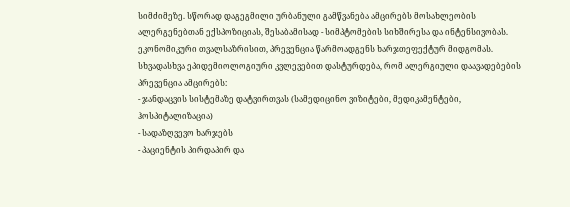სიმძიმეზე. სწორად დაგეგმილი ურბანული გამწვანება ამცირებს მოსახლეობის ალერგენებთან ექსპოზიციას, შესაბამისად - სიმპტომების სიხშირესა და ინტენსივობას.
ეკონომიკური თვალსაზრისით, პრევენცია წარმოადგენს ხარჯთეფექტურ მიდგომას. სხვადასხვა ეპიდემიოლოგიური კვლევებით დასტურდება, რომ ალერგიული დაავადებების პრევენცია ამცირებს:
- ჯანდაცვის სისტემაზე დატვირთვას (სამედიცინო ვიზიტები, მედიკამენტები, ჰოსპიტალიზაცია)
- სადაზღვევო ხარჯებს
- პაციენტის პირდაპირ და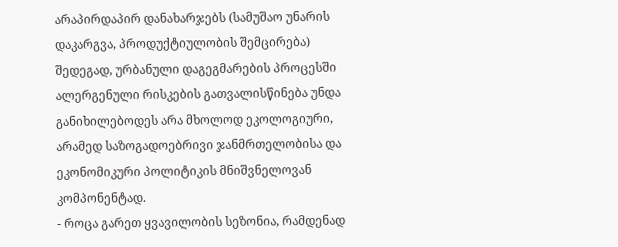არაპირდაპირ დანახარჯებს (სამუშაო უნარის დაკარგვა, პროდუქტიულობის შემცირება)
შედეგად, ურბანული დაგეგმარების პროცესში ალერგენული რისკების გათვალისწინება უნდა განიხილებოდეს არა მხოლოდ ეკოლოგიური, არამედ საზოგადოებრივი ჯანმრთელობისა და ეკონომიკური პოლიტიკის მნიშვნელოვან კომპონენტად.
- როცა გარეთ ყვავილობის სეზონია, რამდენად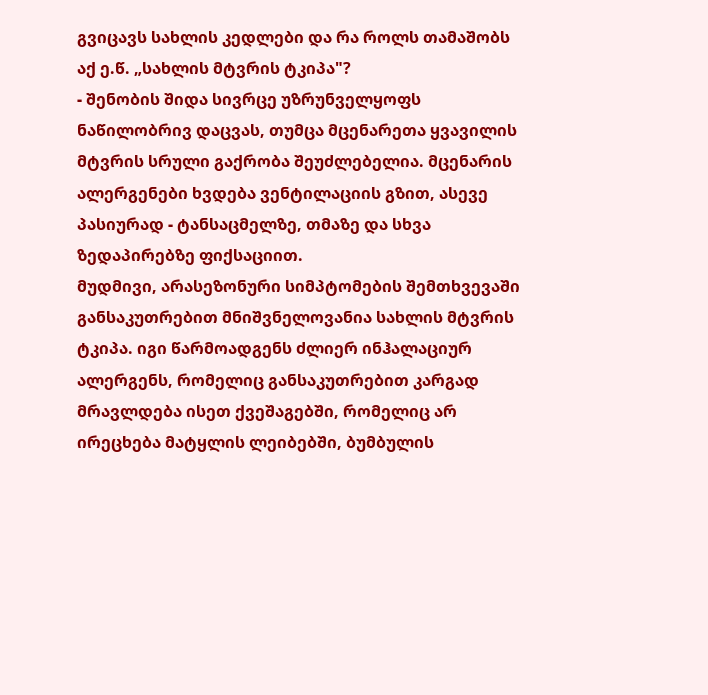გვიცავს სახლის კედლები და რა როლს თამაშობს აქ ე.წ. „სახლის მტვრის ტკიპა"?
- შენობის შიდა სივრცე უზრუნველყოფს ნაწილობრივ დაცვას, თუმცა მცენარეთა ყვავილის მტვრის სრული გაქრობა შეუძლებელია. მცენარის ალერგენები ხვდება ვენტილაციის გზით, ასევე პასიურად - ტანსაცმელზე, თმაზე და სხვა ზედაპირებზე ფიქსაციით.
მუდმივი, არასეზონური სიმპტომების შემთხვევაში განსაკუთრებით მნიშვნელოვანია სახლის მტვრის ტკიპა. იგი წარმოადგენს ძლიერ ინჰალაციურ ალერგენს, რომელიც განსაკუთრებით კარგად მრავლდება ისეთ ქვეშაგებში, რომელიც არ ირეცხება მატყლის ლეიბებში, ბუმბულის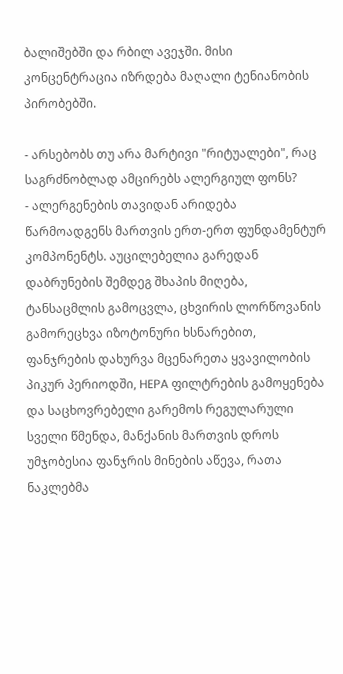ბალიშებში და რბილ ავეჯში. მისი კონცენტრაცია იზრდება მაღალი ტენიანობის პირობებში.

- არსებობს თუ არა მარტივი "რიტუალები", რაც საგრძნობლად ამცირებს ალერგიულ ფონს?
- ალერგენების თავიდან არიდება წარმოადგენს მართვის ერთ-ერთ ფუნდამენტურ კომპონენტს. აუცილებელია გარედან დაბრუნების შემდეგ შხაპის მიღება, ტანსაცმლის გამოცვლა, ცხვირის ლორწოვანის გამორეცხვა იზოტონური ხსნარებით, ფანჯრების დახურვა მცენარეთა ყვავილობის პიკურ პერიოდში, HEPA ფილტრების გამოყენება და საცხოვრებელი გარემოს რეგულარული სველი წმენდა, მანქანის მართვის დროს უმჯობესია ფანჯრის მინების აწევა, რათა ნაკლებმა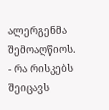ალერგენმა შემოაღწიოს.
- რა რისკებს შეიცავს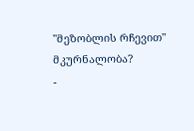"მეზობლის რჩევით" მკურნალობა?
-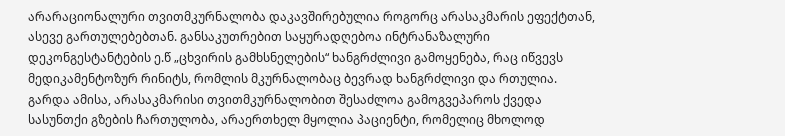არარაციონალური თვითმკურნალობა დაკავშირებულია როგორც არასაკმარის ეფექტთან, ასევე გართულებებთან. განსაკუთრებით საყურადღებოა ინტრანაზალური დეკონგესტანტების ე.წ „ცხვირის გამხსნელების“ ხანგრძლივი გამოყენება, რაც იწვევს მედიკამენტოზურ რინიტს, რომლის მკურნალობაც ბევრად ხანგრძლივი და რთულია.
გარდა ამისა, არასაკმარისი თვითმკურნალობით შესაძლოა გამოგვეპაროს ქვედა სასუნთქი გზების ჩართულობა, არაერთხელ მყოლია პაციენტი, რომელიც მხოლოდ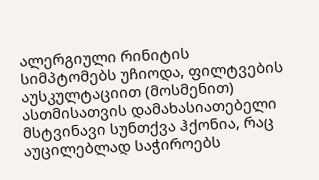ალერგიული რინიტის სიმპტომებს უჩიოდა, ფილტვების აუსკულტაციით (მოსმენით) ასთმისათვის დამახასიათებელი მსტვინავი სუნთქვა ჰქონია, რაც აუცილებლად საჭიროებს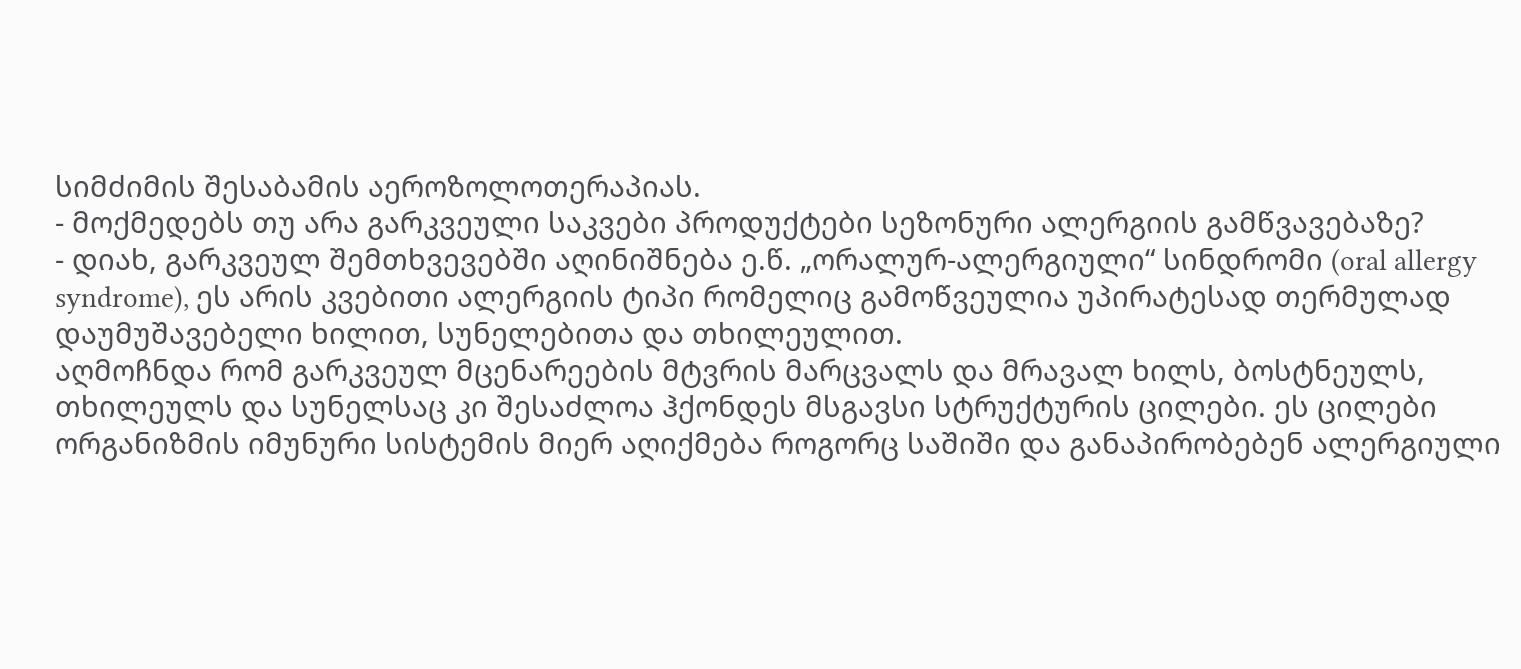სიმძიმის შესაბამის აეროზოლოთერაპიას.
- მოქმედებს თუ არა გარკვეული საკვები პროდუქტები სეზონური ალერგიის გამწვავებაზე?
- დიახ, გარკვეულ შემთხვევებში აღინიშნება ე.წ. „ორალურ-ალერგიული“ სინდრომი (oral allergy syndrome), ეს არის კვებითი ალერგიის ტიპი რომელიც გამოწვეულია უპირატესად თერმულად დაუმუშავებელი ხილით, სუნელებითა და თხილეულით.
აღმოჩნდა რომ გარკვეულ მცენარეების მტვრის მარცვალს და მრავალ ხილს, ბოსტნეულს, თხილეულს და სუნელსაც კი შესაძლოა ჰქონდეს მსგავსი სტრუქტურის ცილები. ეს ცილები ორგანიზმის იმუნური სისტემის მიერ აღიქმება როგორც საშიში და განაპირობებენ ალერგიული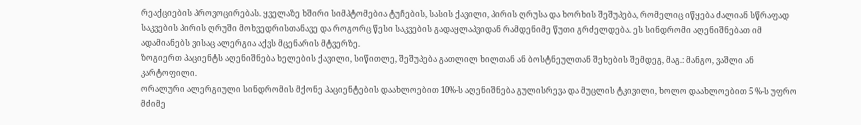რეაქციების პროვოცირებას. ყველაზე ხშირი სიმპტომებია ტუჩების, სასის ქავილი, პირის ღრუსა და ხორხის შეშუპება, რომელიც იწყება ძალიან სწრაფად საკვების პირის ღრუში მოხვედრისთანავე და როგორც წესი საკვების გადაყლაპვიდან რამდენიმე წუთი გრძელდება. ეს სინდრომი აღენიშნებათ იმ ადამიანებს ვისაც ალერგია აქვს მცენარის მტვერზე.
ზოგიერთ პაციენტს აღენიშნება ხელების ქავილი, სიწითლე, შეშუპება გათლილ ხილთან ან ბოსტნეულთან შეხების შემდეგ, მაგ.: მანგო, ვაშლი ან კარტოფილი.
ორალური ალერგიული სინდრომის მქონე პაციენტების დაახლოებით 10%-ს აღენიშნება გულისრევა და მუცლის ტკივილი, ხოლო დაახლოებით 5 %-ს უფრო მძიმე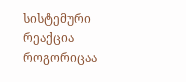სისტემური რეაქცია როგორიცაა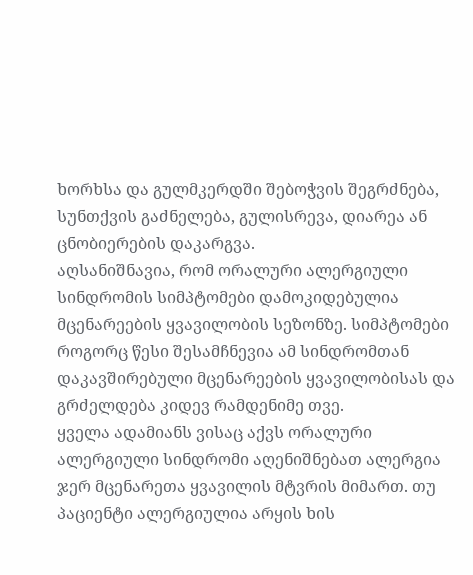ხორხსა და გულმკერდში შებოჭვის შეგრძნება, სუნთქვის გაძნელება, გულისრევა, დიარეა ან ცნობიერების დაკარგვა.
აღსანიშნავია, რომ ორალური ალერგიული სინდრომის სიმპტომები დამოკიდებულია მცენარეების ყვავილობის სეზონზე. სიმპტომები როგორც წესი შესამჩნევია ამ სინდრომთან დაკავშირებული მცენარეების ყვავილობისას და გრძელდება კიდევ რამდენიმე თვე.
ყველა ადამიანს ვისაც აქვს ორალური ალერგიული სინდრომი აღენიშნებათ ალერგია ჯერ მცენარეთა ყვავილის მტვრის მიმართ. თუ პაციენტი ალერგიულია არყის ხის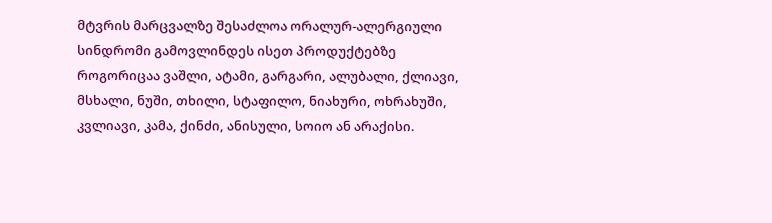მტვრის მარცვალზე შესაძლოა ორალურ-ალერგიული სინდრომი გამოვლინდეს ისეთ პროდუქტებზე როგორიცაა ვაშლი, ატამი, გარგარი, ალუბალი, ქლიავი, მსხალი, ნუში, თხილი, სტაფილო, ნიახური, ოხრახუში, კვლიავი, კამა, ქინძი, ანისული, სოიო ან არაქისი.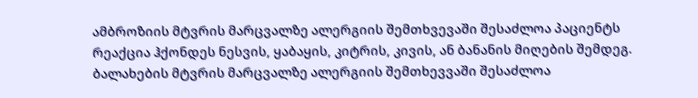ამბროზიის მტვრის მარცვალზე ალერგიის შემთხვევაში შესაძლოა პაციენტს რეაქცია ჰქონდეს ნესვის, ყაბაყის, კიტრის, კივის, ან ბანანის მიღების შემდეგ.
ბალახების მტვრის მარცვალზე ალერგიის შემთხევვაში შესაძლოა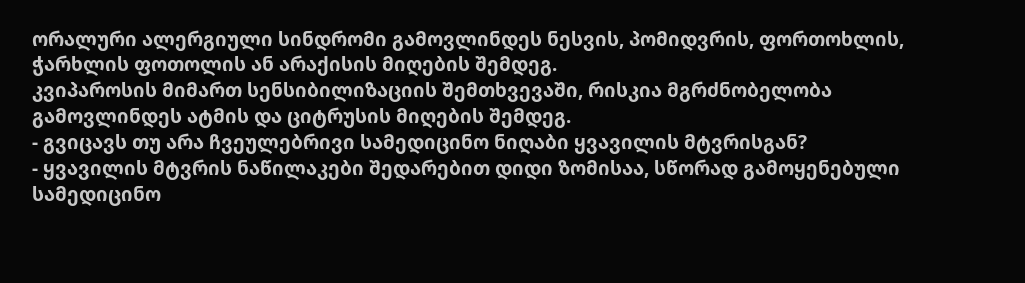ორალური ალერგიული სინდრომი გამოვლინდეს ნესვის, პომიდვრის, ფორთოხლის, ჭარხლის ფოთოლის ან არაქისის მიღების შემდეგ.
კვიპაროსის მიმართ სენსიბილიზაციის შემთხვევაში, რისკია მგრძნობელობა გამოვლინდეს ატმის და ციტრუსის მიღების შემდეგ.
- გვიცავს თუ არა ჩვეულებრივი სამედიცინო ნიღაბი ყვავილის მტვრისგან?
- ყვავილის მტვრის ნაწილაკები შედარებით დიდი ზომისაა, სწორად გამოყენებული სამედიცინო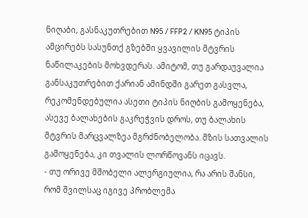ნიღაბი, გასნაკუთრებით N95 / FFP2 / KN95 ტიპის ამცირებს სასუნთქ გზებში ყვავილის მტვრის ნაწილაკების მოხვდერას. ამიტომ, თუ გარდაუვალია განსაკუთრებით ქარიან ამინდში გარეთ გასვლა, რეკომენდებულია ასეთი ტიპის ნიღბის გამოყენება, ასევე ბალახების გაკრეჭვის დროს, თუ ბალახის მტვრის მარცვალზეა მგრძნობელობა. მზის სათვალის გამოყენება, კი თვალის ლორწოვანს იცავს.
- თუ ორივე მშობელი ალერგიულია, რა არის შანსი, რომ შვილსაც იგივე პრობლემა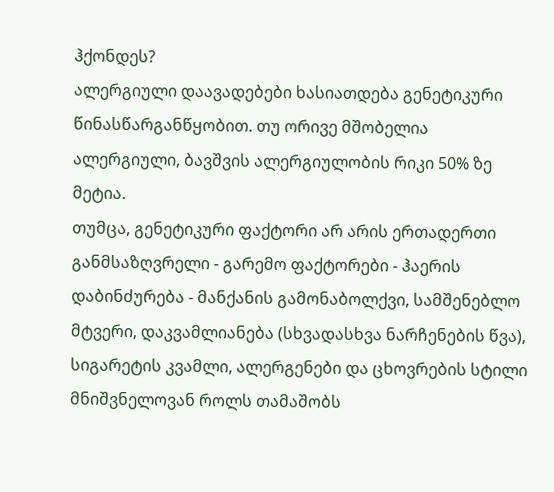ჰქონდეს?
ალერგიული დაავადებები ხასიათდება გენეტიკური წინასწარგანწყობით. თუ ორივე მშობელია ალერგიული, ბავშვის ალერგიულობის რიკი 50% ზე მეტია.
თუმცა, გენეტიკური ფაქტორი არ არის ერთადერთი განმსაზღვრელი - გარემო ფაქტორები - ჰაერის დაბინძურება - მანქანის გამონაბოლქვი, სამშენებლო მტვერი, დაკვამლიანება (სხვადასხვა ნარჩენების წვა), სიგარეტის კვამლი, ალერგენები და ცხოვრების სტილი მნიშვნელოვან როლს თამაშობს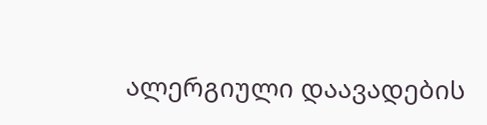ალერგიული დაავადების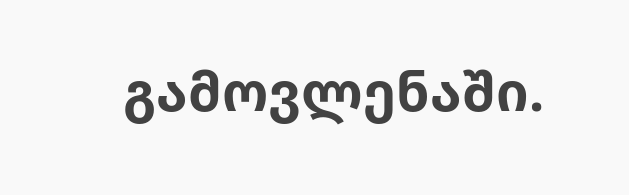გამოვლენაში.